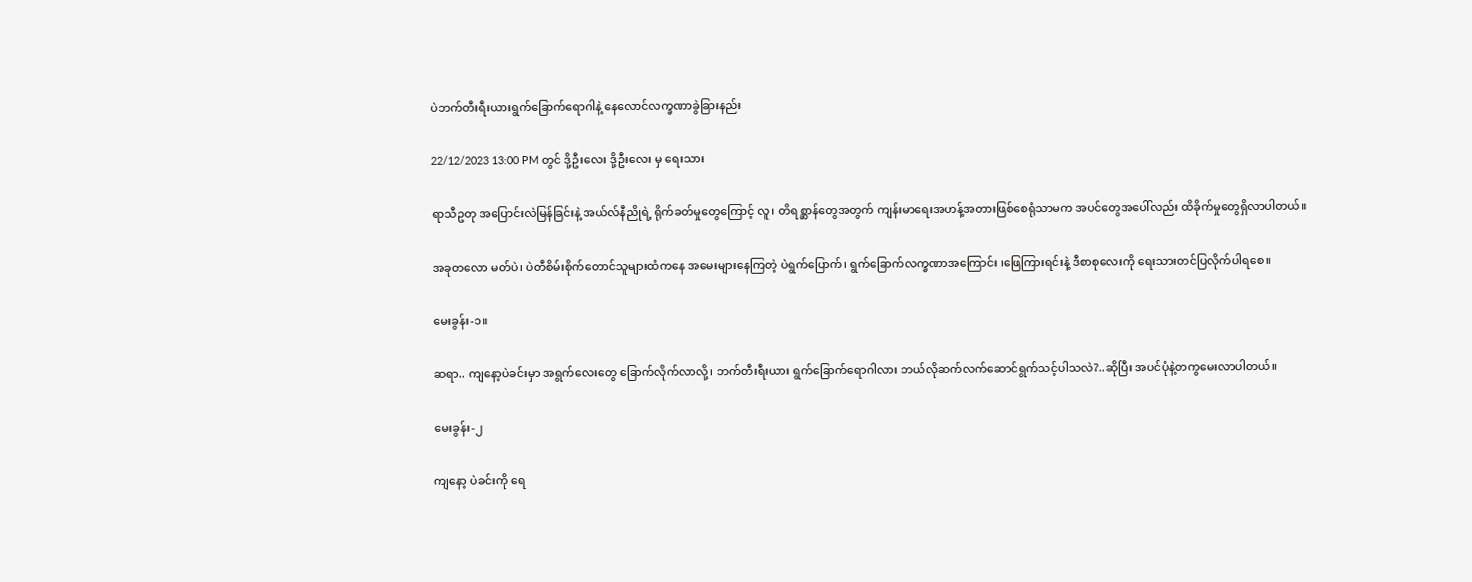ပဲဘက်တီးရီးယားရွက်ခြောက်ရောဂါနဲ့ နေလောင်လက္ခဏာခွဲခြားနည်း

22/12/2023 13:00 PM တွင် ဒို့ဦးလေး ဒို့ဦးလေး မှ ရေးသား

ရာသီဥတု အပြောင်းလဲမြန်ခြင်းနဲ့ အယ်လ်နီညိုရဲ့ ရိုက်ခတ်မှုတွေကြောင့် လူ၊ တိရစ္ဆာန်တွေအတွက် ကျန်းမာရေးအဟန့်အတားဖြစ်စေရုံသာမက အပင်တွေအပေါ်လည်း ထိခိုက်မှုတွေရှိလာပါတယ်။

အခုတလော မတ်ပဲ၊ ပဲတီစိမ်းစိုက်တောင်သူများထံကနေ အမေးများနေကြတဲ့ ပဲရွက်ပြောက်၊ ရွက်ခြောက်လက္ခဏာအကြောင်း ၊ဖြေကြားရင်းနဲ့ ဒီစာစုလေးကို ရေးသားတင်ပြလိုက်ပါရစေ။

မေးခွန်း-၁။

ဆရာ.. ကျနော့ပဲခင်းမှာ အရွက်လေးတွေ ခြောက်လိုက်လာလို့၊ ဘက်တီးရီးယား ရွက်ခြောက်ရောဂါလား ဘယ်လိုဆက်လက်ဆောင်ရွက်သင့်ပါသလဲ?..ဆိုပြီး အပင်ပုံနဲ့တကွမေးလာပါတယ်။

မေးခွန်း-၂

ကျနော့ ပဲခင်းကို ရေ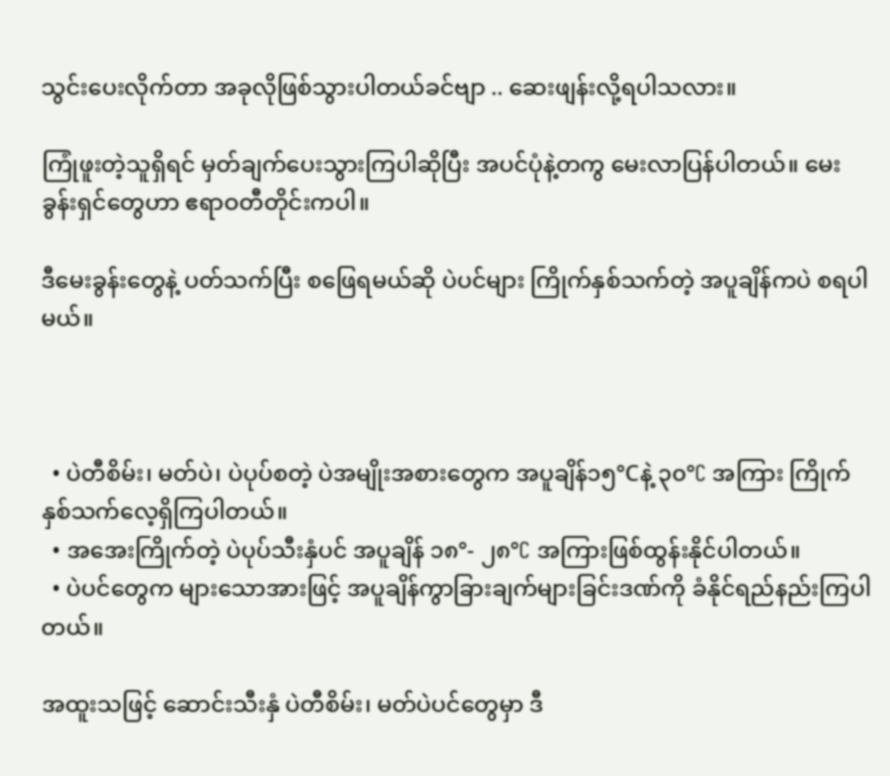သွင်းပေးလိုက်တာ အခုလိုဖြစ်သွားပါတယ်ခင်ဗျာ .. ဆေးဖျန်းလို့ရပါသလား။

ကြုံဖူးတဲ့သူရှိရင် မှတ်ချက်ပေးသွားကြပါဆိုပြီး အပင်ပုံနဲ့တကွ မေးလာပြန်ပါတယ်။ မေးခွန်းရှင်တွေဟာ ဧရာဝတီတိုင်းကပါ။

ဒီမေးခွန်းတွေနဲ့ ပတ်သက်ပြီး စဖြေရမယ်ဆို ပဲပင်များ ကြိုက်နှစ်သက်တဲ့ အပူချိန်ကပဲ စရပါမယ်။



  • ပဲတီစိမ်း၊ မတ်ပဲ၊ ပဲပုပ်စတဲ့ ပဲအမျိုးအစားတွေက အပူချိန်၁၅°Cနဲ့ ၃၀°C အကြား ကြိုက်နှစ်သက်လေ့ရှိကြပါတယ်။
  • အအေးကြိုက်တဲ့ ပဲပုပ်သီးနှံပင် အပူချိန် ၁၈°- ၂၈°C အကြားဖြစ်ထွန်းနိုင်ပါတယ်။
  • ပဲပင်တွေက များသောအားဖြင့် အပူချိန်ကွာခြားချက်များခြင်းဒဏ်ကို ခံနိုင်ရည်နည်းကြပါတယ်။

အထူးသဖြင့် ဆောင်းသီးနှံ ပဲတီစိမ်း၊ မတ်ပဲပင်တွေမှာ ဒီ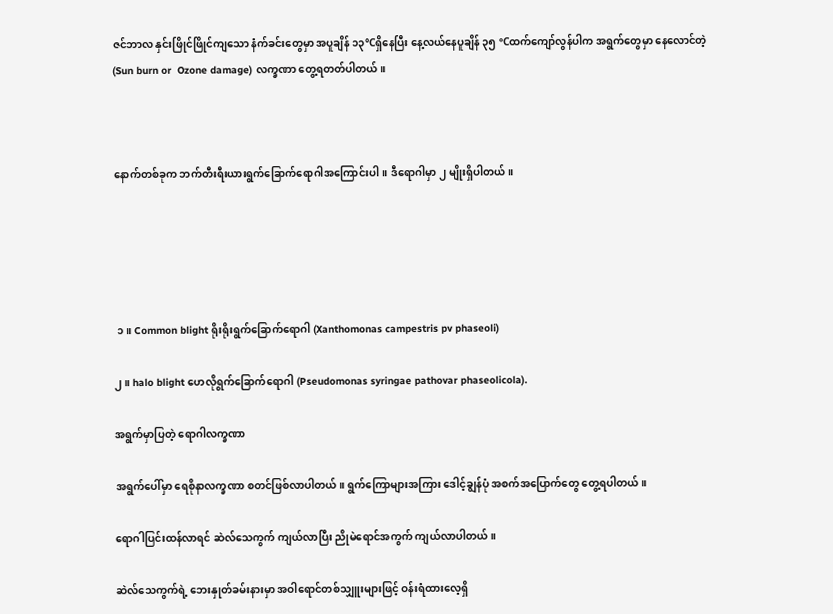ဇင်ဘာလ နှင်းဖြိုင်ဖြိုင်ကျသော နံက်ခင်းတွေမှာ အပူချိန် ၁၃°Cရှိနေပြီး နေ့လယ်နေပူချိန် ၃၅ °Cထက်ကျော်လွန်ပါက အရွက်တွေမှာ နေလောင်တဲ့ (Sun burn or  Ozone damage) လက္ခဏာ တွေ့ရတတ်ပါတယ်။



နောက်တစ်ခုက ဘက်တီးရီးယားရွက်ခြောက်ရောဂါအကြောင်းပါ။ ဒီရောဂါမှာ ၂ မျိုးရှိပါတယ်။





 ၁။ Common blight ရိုးရိုးရွက်ခြောက်ရောဂါ (Xanthomonas campestris pv phaseoli)

၂။ halo blight ဟေလိုရွက်ခြောက်ရောဂါ (Pseudomonas syringae pathovar phaseolicola).

အရွက်မှာပြတဲ့ ရောဂါလက္ခဏာ

အရွက်ပေါ်မှာ ရေစိုနာလက္ခဏာ စတင်ဖြစ်လာပါတယ်။ ရွက်ကြောများအကြား ဒေါင့်ချွန်ပုံ အစက်အပြောက်တွေ တွေ့ရပါတယ်။

ရောဂါပြင်းထန်လာရင် ဆဲလ်သေကွက် ကျယ်လာပြီး ညိုမဲရောင်အကွက် ကျယ်လာပါတယ်။

ဆဲလ်သေကွက်ရဲ့ ဘေးနှုတ်ခမ်းနားမှာ အဝါရောင်တစ်သျှူးများဖြင့် ဝန်းရံထားလေ့ရှိ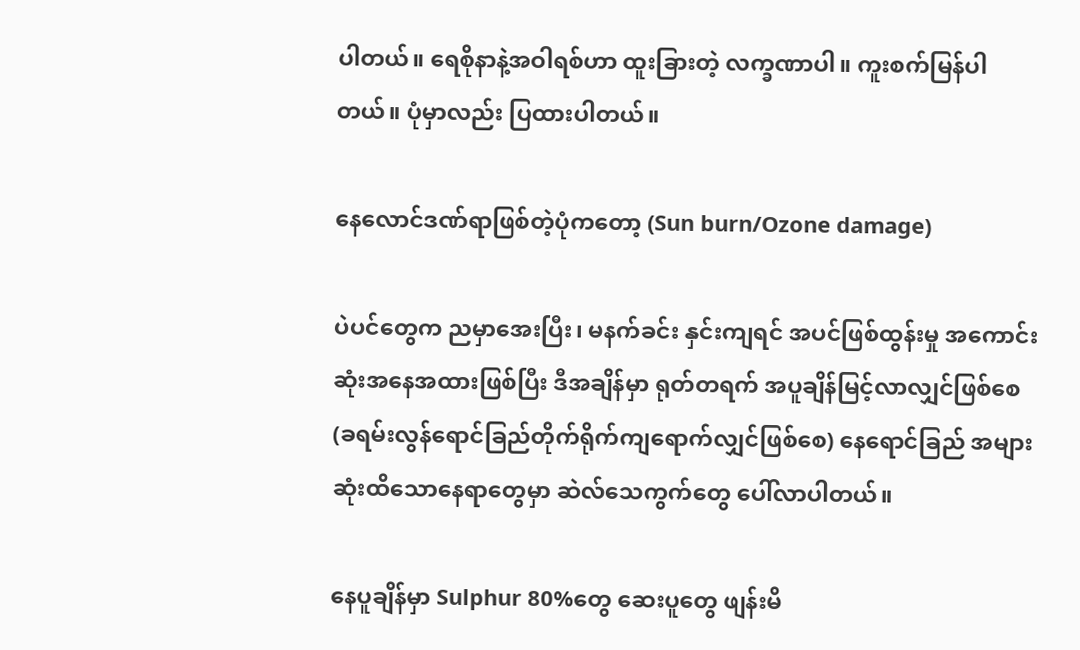ပါတယ်။ ရေစိုနာနဲ့အဝါရစ်ဟာ ထူးခြားတဲ့ လက္ခဏာပါ။ ကူးစက်မြန်ပါတယ်။ ပုံမှာလည်း ပြထားပါတယ်။

နေလောင်ဒဏ်ရာဖြစ်တဲ့ပုံကတော့ (Sun burn/Ozone damage)

ပဲပင်တွေက ညမှာအေးပြီး၊ မနက်ခင်း နှင်းကျရင် အပင်ဖြစ်ထွန်းမှု အကောင်းဆုံးအနေအထားဖြစ်ပြီး ဒီအချိန်မှာ ရုတ်တရက် အပူချိန်မြင့်လာလျှင်ဖြစ်စေ (ခရမ်းလွန်ရောင်ခြည်တိုက်ရိုက်ကျရောက်လျှင်ဖြစ်စေ) နေရောင်ခြည် အများဆုံးထိသောနေရာတွေမှာ ဆဲလ်သေကွက်တွေ ပေါ်လာပါတယ်။

နေပူချိန်မှာ Sulphur 80%တွေ ဆေးပူတွေ ဖျန်းမိ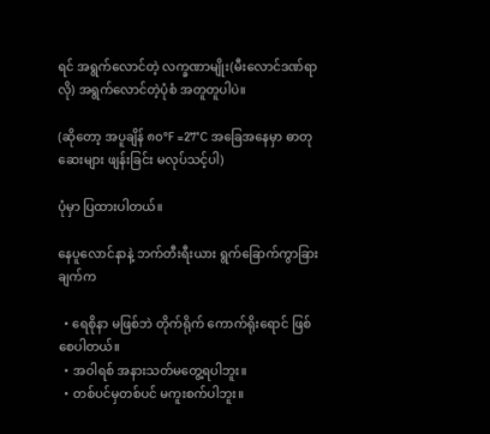ရင် အရွက်လောင်တဲ့ လက္ခဏာမျိုး(မီးလောင်ဒဏ်ရာလို) အရွက်လောင်တဲ့ပုံစံ အတူတူပါပဲ။

(ဆိုတော့ အပူချိန် ၈၀°F =27°C အခြေအနေမှာ ဓာတုဆေးများ ဖျန်းခြင်း မလုပ်သင့်ပါ)

ပုံမှာ ပြထားပါတယ်။

နေပူလောင်နာနဲ့ ဘက်တီးရီးယား ရွက်ခြောက်ကွာခြားချက်က

  • ရေစိုနာ မဖြစ်ဘဲ တိုက်ရိုက် ကောက်ရိုးရောင် ဖြစ်စေပါတယ်။
  • အဝါရစ် အနားသတ်မတွေ့ရပါဘူး။
  • တစ်ပင်မှတစ်ပင် မကူးစက်ပါဘူး။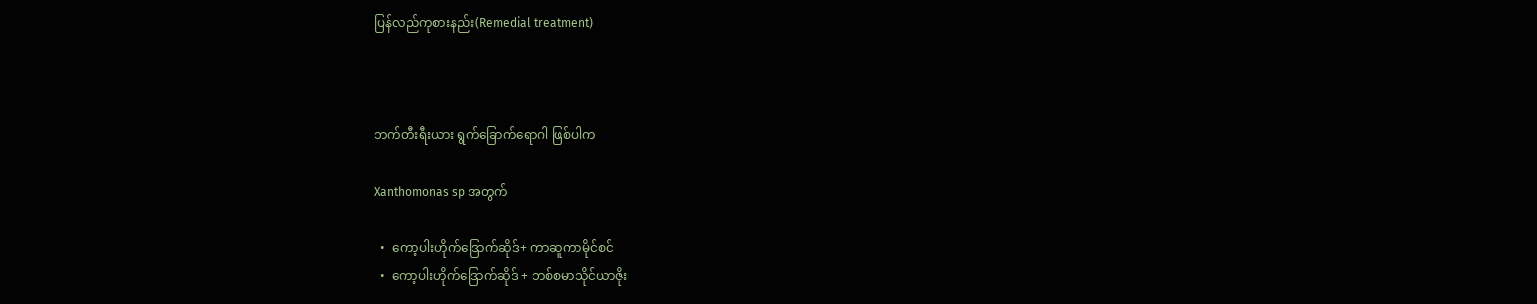ပြန်လည်ကုစားနည်း(Remedial treatment)



ဘက်တီးရီးယား ရွက်ခြောက်ရောဂါ ဖြစ်ပါက

Xanthomonas sp အတွက်

  •  ကော့ပါးဟိုက်ဒြောက်ဆိုဒ်+ ကာဆူကာမိုင်စင်
  •  ကော့ပါးဟိုက်ဒြောက်ဆိုဒ် + ဘစ်စမာသိုင်ယာဇိုး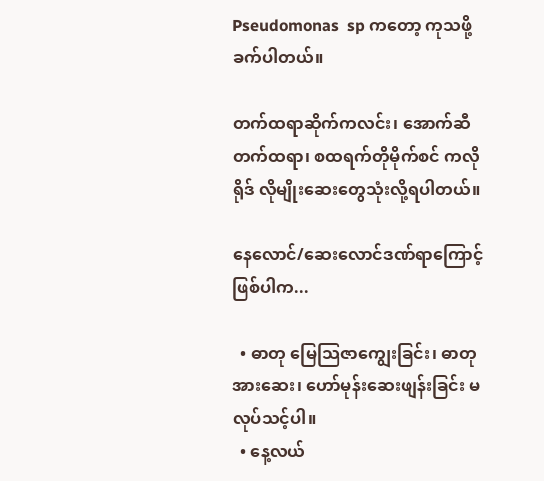Pseudomonas  sp ကတော့ ကုသဖို့ခက်ပါတယ်။

တက်ထရာဆိုက်ကလင်း၊ အောက်ဆီတက်ထရာ၊ စထရက်တိုမိုက်စင် ကလိုရိုဒ် လိုမျိုးဆေးတွေသုံးလို့ရပါတယ်။

နေလောင်/ဆေးလောင်ဒဏ်ရာကြောင့် ဖြစ်ပါက...

  • ဓာတု မြေသြဇာကျွေးခြင်း၊ ဓာတုအားဆေး၊ ဟော်မုန်းဆေးဖျန်းခြင်း မလုပ်သင့်ပါ။
  • နေ့လယ်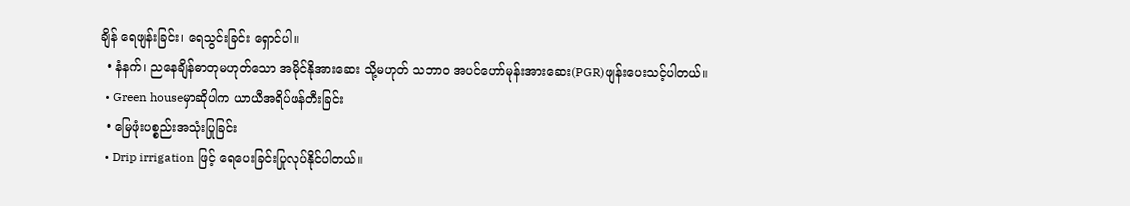ချိန် ရေဖျန်းခြင်း၊ ရေသွင်းခြင်း ရှောင်ပါ။
  • နံနက်၊ ညနေချိန်ဓာတုမဟုတ်သော အမိုင်နိုအားဆေး သို့မဟုတ် သဘာဝ အပင်ဟော်မုန်းအားဆေး(PGR)ဖျန်းပေးသင့်ပါတယ်။
  • Green houseမှာဆိုပါက ယာယီအရိပ်ဖန်တီးခြင်း
  • မြေဖုံးပစ္စည်းအသုံးပြုခြင်း
  • Drip irrigation ဖြင့် ရေပေးခြင်းပြုလုပ်နိုင်ပါတယ်။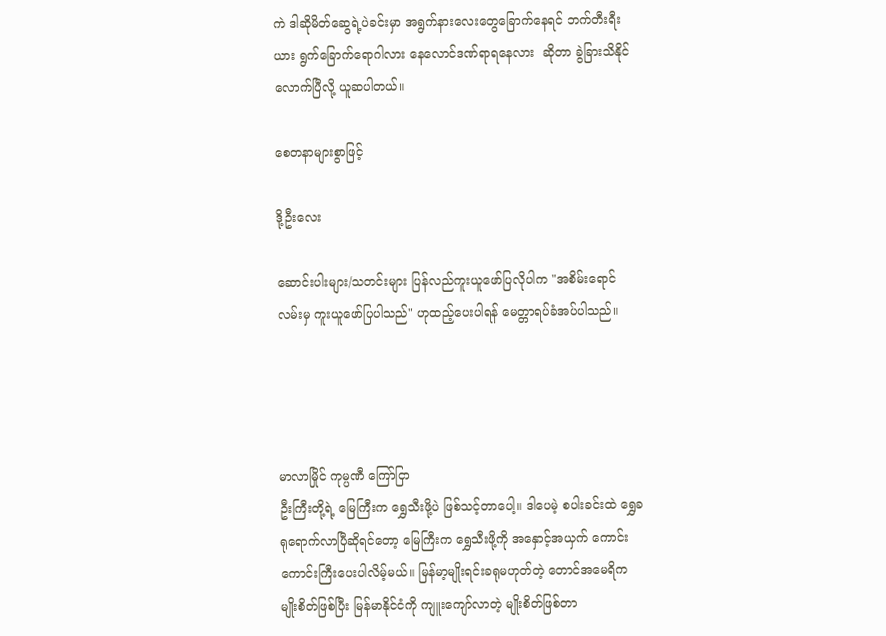ကဲ ဒါဆိုမိတ်ဆွေရဲ့ပဲခင်းမှာ အရွက်နားလေးတွေခြောက်နေရင် ဘက်တီးရီးယား ရွက်ခြောက်ရောဂါလား နေလောင်ဒဏ်ရာရနေလား  ဆိုတာ ခွဲခြားသိနိုင်လောက်ပြီလို့ ယူဆပါတယ်။

စေတနာများစွာဖြင့်

ဒို့ဦးလေး

ဆောင်းပါးများ/သတင်းများ ပြန်လည်ကူးယူဖော်ပြလိုပါက "အစိမ်းရောင်လမ်းမှ ကူးယူဖော်ပြပါသည်" ဟုထည့်ပေးပါရန် မေတ္တာရပ်ခံအပ်ပါသည်။




မာလာမြိုင် ကုမ္ပဏီ ကြော်ငြာ
ဦးကြီးတို့ရဲ့ မြေကြီးက ရွှေသီးဖို့ပဲ ဖြစ်သင့်တာပေါ့။ ဒါပေမဲ့ စပါးခင်းထဲ ရွှေခရုရောက်လာပြီဆိုရင်တော့ မြေကြီးက ရွှေသီးဖို့ကို အနှောင့်အယှက် ကောင်းကောင်းကြီးပေးပါလိမ့်မယ်။ မြန်မာ့မျိုးရင်းခရုမဟုတ်တဲ့ တောင်အမေရိကမျိုးစိတ်ဖြစ်ပြီး မြန်မာနိုင်ငံကို ကျူးကျော်လာတဲ့ မျိုးစိတ်ဖြစ်တာ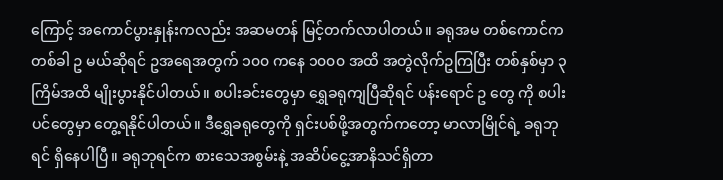ကြောင့် အကောင်ပွားနှုန်းကလည်း အဆမတန် မြင့်တက်လာပါတယ်။ ခရုအမ တစ်ကောင်က တစ်ခါ ဥ မယ်ဆိုရင် ဥအရေအတွက် ၁၀၀ ကနေ ၁၀၀၀ အထိ အတွဲလိုက်ဥကြပြီး တစ်နှစ်မှာ ၃ ကြိမ်အထိ မျိုးပွားနိုင်ပါတယ်။ စပါးခင်းတွေမှာ ရွှေခရုကျပြီဆိုရင် ပန်းရောင် ဥ တွေ ကို စပါးပင်တွေမှာ တွေ့ရနိုင်ပါတယ်။ ဒီရွှေခရုတွေကို ရှင်းပစ်ဖို့အတွက်ကတော့ မာလာမြိုင်ရဲ့ ခရုဘုရင် ရှိနေပါပြီ။ ခရုဘုရင်က စားသေအစွမ်းနဲ့ အဆိပ်ငွေ့အာနိသင်ရှိတာ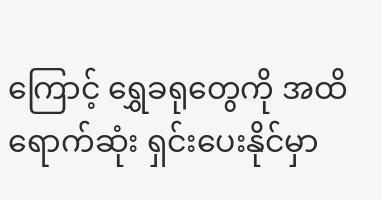ကြောင့် ရွှေခရုတွေကို အထိရောက်ဆုံး ရှင်းပေးနိုင်မှာ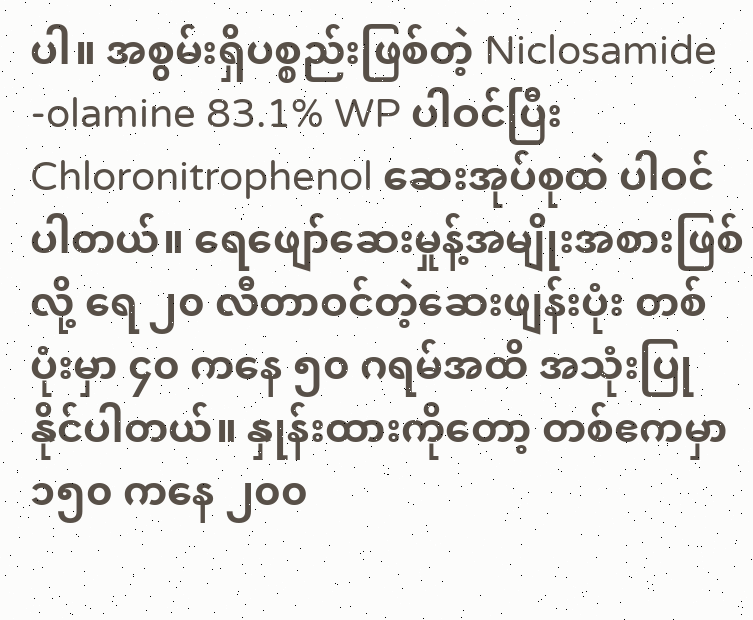ပါ။ အစွမ်းရှိပစ္စည်းဖြစ်တဲ့ Niclosamide -olamine 83.1% WP ပါဝင်ပြီး Chloronitrophenol ဆေးအုပ်စုထဲ ပါဝင်ပါတယ်။ ရေဖျော်ဆေးမှုန့်အမျိုးအစားဖြစ်လို့ ရေ ၂၀ လီတာဝင်တဲ့ဆေးဖျန်းပုံး တစ်ပုံးမှာ ၄၀ ကနေ ၅၀ ဂရမ်အထိ အသုံးပြုနိုင်ပါတယ်။ နှုန်းထားကိုတော့ တစ်ဧကမှာ ၁၅၀ ကနေ ၂၀၀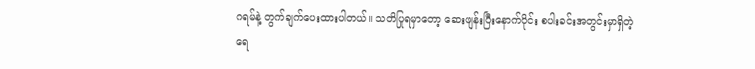ဂရမ်နဲ့ တွက်ချက်ပေးထားပါတယ်။ သတိပြုရမှာတော့ ဆေးဖျန်းပြီးနောက်ပိုင်း စပါးခင်းအတွင်းမှာရှိတဲ့ ရေ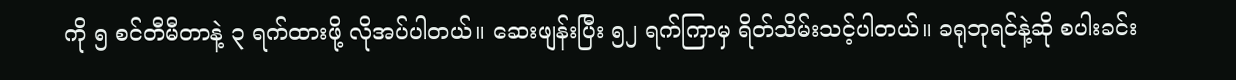ကို ၅ စင်တီမီတာနဲ့ ၃ ရက်ထားဖို့ လိုအပ်ပါတယ်။ ဆေးဖျန်းပြီး ၅၂ ရက်ကြာမှ ရိတ်သိမ်းသင့်ပါတယ်။ ခရုဘုရင်နဲ့ဆို စပါးခင်း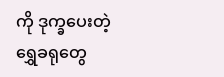ကို ဒုက္ခပေးတဲ့ ရွှေခရုတွေ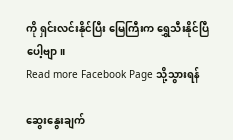ကို ရှင်းလင်းနိုင်ပြီး မြေကြီးက ရွှေသီးနိုင်ပြီပေါ့ဗျာ။
Read more Facebook Page သို့သွားရန်

ဆွေးနွေးချက်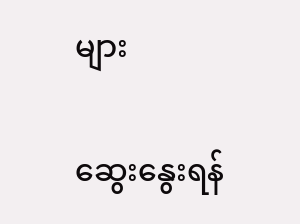များ

ဆွေးနွေးရန်